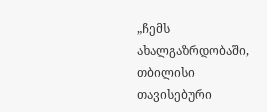„ჩემს ახალგაზრდობაში, თბილისი თავისებური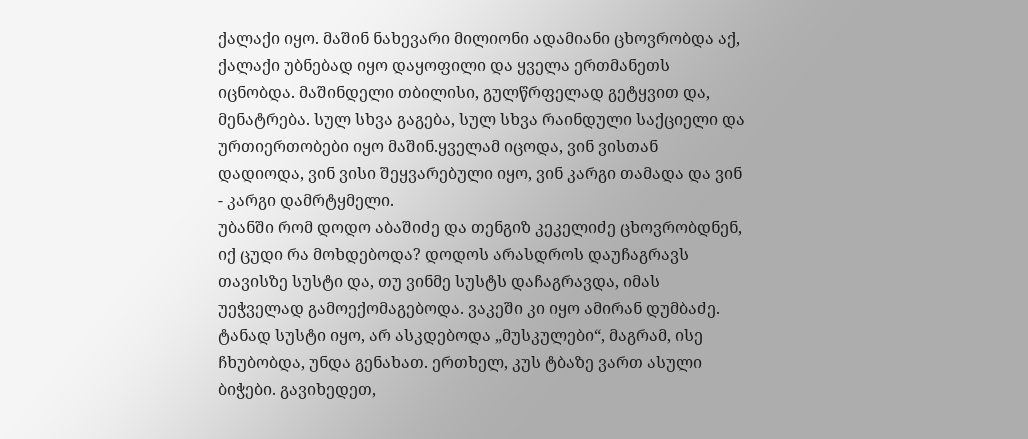ქალაქი იყო. მაშინ ნახევარი მილიონი ადამიანი ცხოვრობდა აქ, ქალაქი უბნებად იყო დაყოფილი და ყველა ერთმანეთს იცნობდა. მაშინდელი თბილისი, გულწრფელად გეტყვით და, მენატრება. სულ სხვა გაგება, სულ სხვა რაინდული საქციელი და ურთიერთობები იყო მაშინ.ყველამ იცოდა, ვინ ვისთან დადიოდა, ვინ ვისი შეყვარებული იყო, ვინ კარგი თამადა და ვინ - კარგი დამრტყმელი.
უბანში რომ დოდო აბაშიძე და თენგიზ კეკელიძე ცხოვრობდნენ, იქ ცუდი რა მოხდებოდა? დოდოს არასდროს დაუჩაგრავს თავისზე სუსტი და, თუ ვინმე სუსტს დაჩაგრავდა, იმას უეჭველად გამოექომაგებოდა. ვაკეში კი იყო ამირან დუმბაძე. ტანად სუსტი იყო, არ ასკდებოდა „მუსკულები“, მაგრამ, ისე ჩხუბობდა, უნდა გენახათ. ერთხელ, კუს ტბაზე ვართ ასული ბიჭები. გავიხედეთ,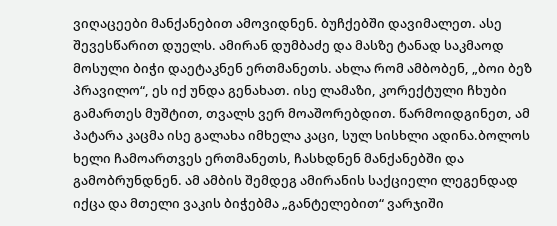ვიღაცეები მანქანებით ამოვიდნენ. ბუჩქებში დავიმალეთ. ასე შევესწარით დუელს. ამირან დუმბაძე და მასზე ტანად საკმაოდ მოსული ბიჭი დაეტაკნენ ერთმანეთს. ახლა რომ ამბობენ, „ბოი ბეზ პრავილო“, ეს იქ უნდა გენახათ. ისე ლამაზი, კორექტული ჩხუბი გამართეს მუშტით, თვალს ვერ მოაშორებდით. წარმოიდგინეთ, ამ პატარა კაცმა ისე გალახა იმხელა კაცი, სულ სისხლი ადინა.ბოლოს ხელი ჩამოართვეს ერთმანეთს, ჩასხდნენ მანქანებში და გამობრუნდნენ. ამ ამბის შემდეგ ამირანის საქციელი ლეგენდად იქცა და მთელი ვაკის ბიჭებმა „განტელებით“ ვარჯიში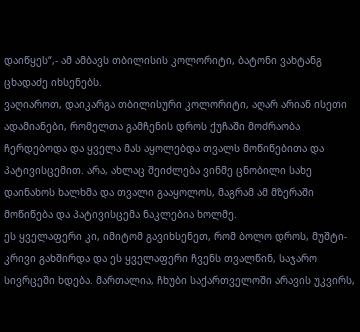დაიწყეს“,- ამ ამბავს თბილისის კოლორიტი, ბატონი ვახტანგ ცხადაძე იხსენებს.
ვაღიაროთ, დაიკარგა თბილისური კოლორიტი, აღარ არიან ისეთი ადამიანები, რომელთა გამჩენის დროს ქუჩაში მოძრაობა ჩერდებოდა და ყველა მას აყოლებდა თვალს მოწიწებითა და პატივისცემით. არა, ახლაც შეიძლება ვინმე ცნობილი სახე დაინახოს ხალხმა და თვალი გააყოლოს, მაგრამ ამ მზერაში მოწიწება და პატივისცემა ნაკლებია ხოლმე.
ეს ყველაფერი კი, იმიტომ გავიხსენეთ, რომ ბოლო დროს, მუშტი-კრივი გახშირდა და ეს ყველაფერი ჩვენს თვალწინ, საჯარო სივრცეში ხდება. მართალია, ჩხუბი საქართველოში არავის უკვირს,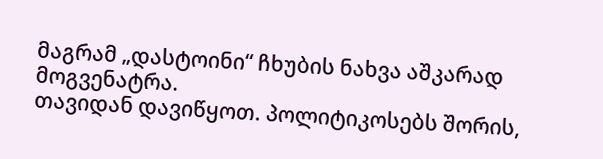მაგრამ „დასტოინი“ ჩხუბის ნახვა აშკარად მოგვენატრა.
თავიდან დავიწყოთ. პოლიტიკოსებს შორის,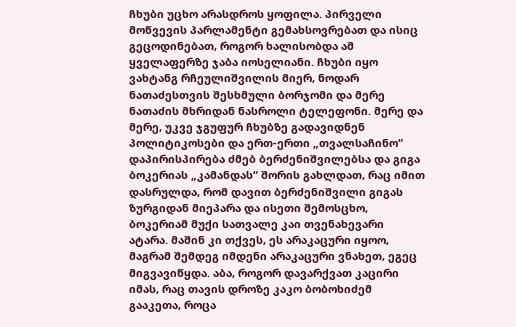ჩხუბი უცხო არასდროს ყოფილა. პირველი მოწვევის პარლამენტი გემახსოვრებათ და ისიც გეცოდინებათ, როგორ ხალისობდა ამ ყველაფერზე ჯაბა იოსელიანი. ჩხუბი იყო ვახტანგ რჩეულიშვილის მიერ, ნოდარ ნათაძესთვის შესხმული ბორჯომი და მერე ნათაძის მხრიდან ნასროლი ტელეფონი. მერე და მერე, უკვე ჯგუფურ ჩხუბზე გადავიდნენ პოლიტიკოსები და ერთ-ერთი „თვალსაჩინო“ დაპირისპირება ძმებ ბერძენიშვილებსა და გიგა ბოკერიას „კამანდას“ შორის გახლდათ, რაც იმით დასრულდა, რომ დავით ბერძენიშვილი გიგას ზურგიდან მიეპარა და ისეთი შემოსცხო, ბოკერიამ მუქი სათვალე კაი თვენახევარი ატარა. მაშინ კი თქვეს, ეს არაკაცური იყოო, მაგრამ შემდეგ იმდენი არაკაცური ვნახეთ, ეგეც მიგვავიწყდა. აბა, როგორ დავარქვათ კაცირი იმას, რაც თავის დროზე კაკო ბობოხიძემ გააკეთა, როცა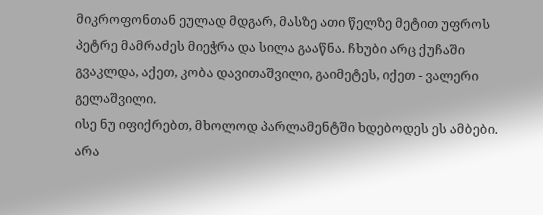მიკროფონთან ეულად მდგარ, მასზე ათი წელზე მეტით უფროს პეტრე მამრაძეს მიეჭრა და სილა გააწნა. ჩხუბი არც ქუჩაში გვაკლდა, აქეთ, კობა დავითაშვილი, გაიმეტეს, იქეთ - ვალერი გელაშვილი.
ისე ნუ იფიქრებთ, მხოლოდ პარლამენტში ხდებოდეს ეს ამბები. არა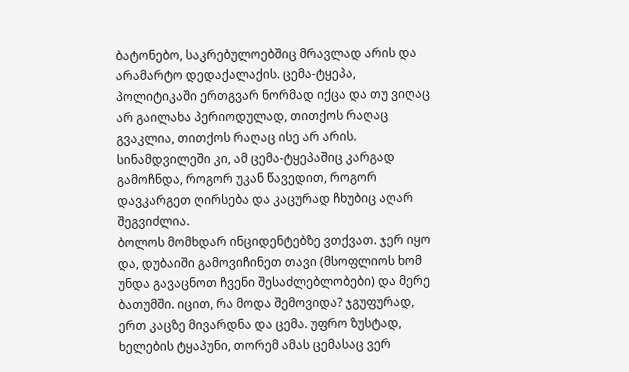ბატონებო, საკრებულოებშიც მრავლად არის და არამარტო დედაქალაქის. ცემა-ტყეპა, პოლიტიკაში ერთგვარ ნორმად იქცა და თუ ვიღაც არ გაილახა პერიოდულად, თითქოს რაღაც გვაკლია, თითქოს რაღაც ისე არ არის. სინამდვილეში კი, ამ ცემა-ტყეპაშიც კარგად გამოჩნდა, როგორ უკან წავედით, როგორ დავკარგეთ ღირსება და კაცურად ჩხუბიც აღარ შეგვიძლია.
ბოლოს მომხდარ ინციდენტებზე ვთქვათ. ჯერ იყო და, დუბაიში გამოვიჩინეთ თავი (მსოფლიოს ხომ უნდა გავაცნოთ ჩვენი შესაძლებლობები) და მერე ბათუმში. იცით, რა მოდა შემოვიდა? ჯგუფურად, ერთ კაცზე მივარდნა და ცემა. უფრო ზუსტად, ხელების ტყაპუნი, თორემ ამას ცემასაც ვერ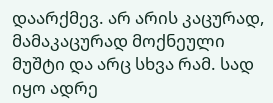დაარქმევ. არ არის კაცურად, მამაკაცურად მოქნეული მუშტი და არც სხვა რამ. სად იყო ადრე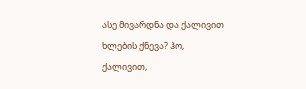ასე მივარდნა და ქალივით ხლების ქნევა? ჰო, ქალივით,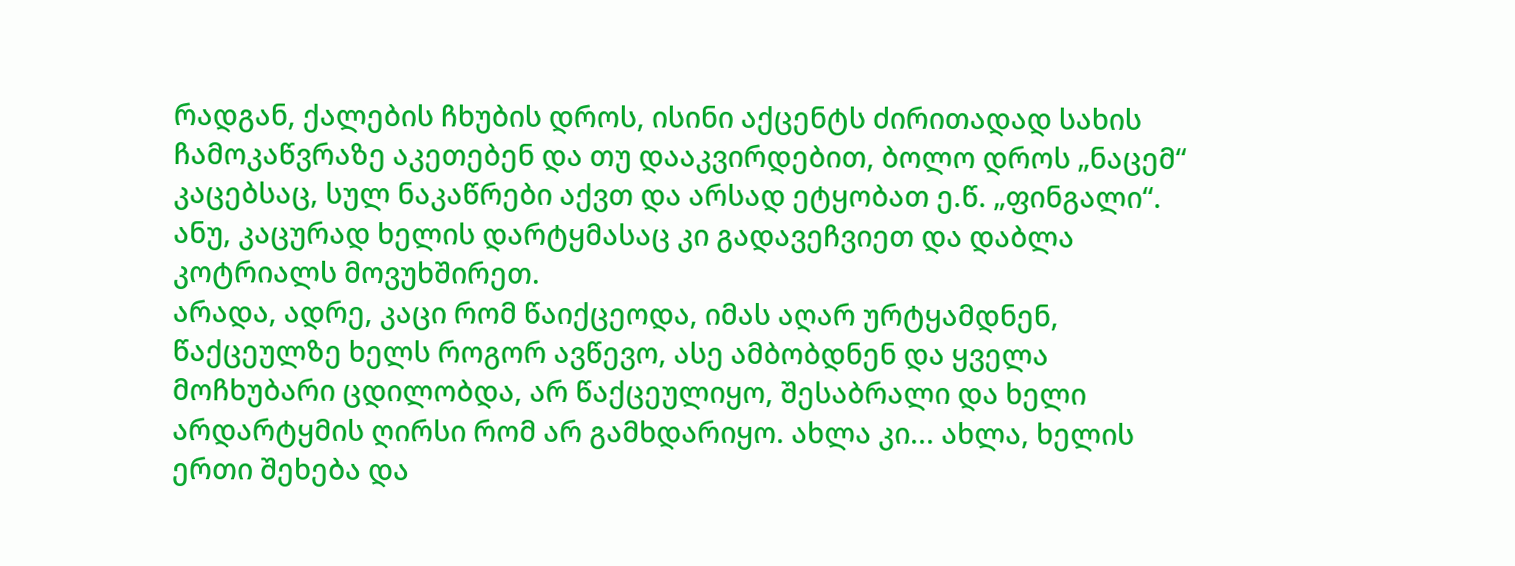რადგან, ქალების ჩხუბის დროს, ისინი აქცენტს ძირითადად სახის ჩამოკაწვრაზე აკეთებენ და თუ დააკვირდებით, ბოლო დროს „ნაცემ“ კაცებსაც, სულ ნაკაწრები აქვთ და არსად ეტყობათ ე.წ. „ფინგალი“. ანუ, კაცურად ხელის დარტყმასაც კი გადავეჩვიეთ და დაბლა კოტრიალს მოვუხშირეთ.
არადა, ადრე, კაცი რომ წაიქცეოდა, იმას აღარ ურტყამდნენ, წაქცეულზე ხელს როგორ ავწევო, ასე ამბობდნენ და ყველა მოჩხუბარი ცდილობდა, არ წაქცეულიყო, შესაბრალი და ხელი არდარტყმის ღირსი რომ არ გამხდარიყო. ახლა კი... ახლა, ხელის ერთი შეხება და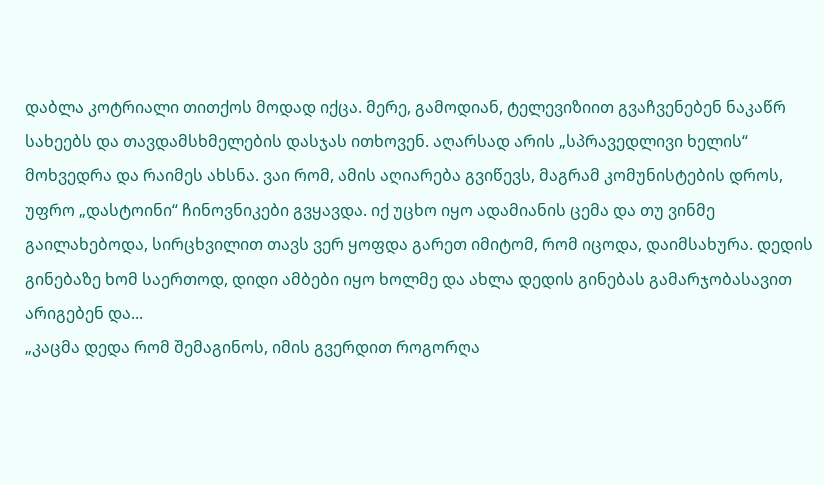დაბლა კოტრიალი თითქოს მოდად იქცა. მერე, გამოდიან, ტელევიზიით გვაჩვენებენ ნაკაწრ სახეებს და თავდამსხმელების დასჯას ითხოვენ. აღარსად არის „სპრავედლივი ხელის“ მოხვედრა და რაიმეს ახსნა. ვაი რომ, ამის აღიარება გვიწევს, მაგრამ კომუნისტების დროს, უფრო „დასტოინი“ ჩინოვნიკები გვყავდა. იქ უცხო იყო ადამიანის ცემა და თუ ვინმე გაილახებოდა, სირცხვილით თავს ვერ ყოფდა გარეთ იმიტომ, რომ იცოდა, დაიმსახურა. დედის გინებაზე ხომ საერთოდ, დიდი ამბები იყო ხოლმე და ახლა დედის გინებას გამარჯობასავით არიგებენ და...
„კაცმა დედა რომ შემაგინოს, იმის გვერდით როგორღა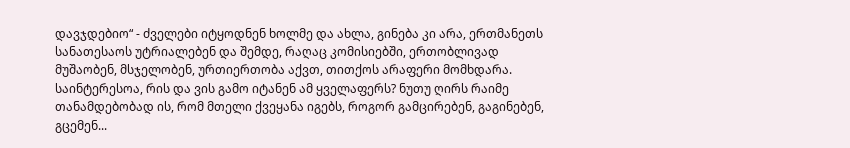დავჯდებიო“ - ძველები იტყოდნენ ხოლმე და ახლა, გინება კი არა, ერთმანეთს სანათესაოს უტრიალებენ და შემდე, რაღაც კომისიებში, ერთობლივად მუშაობენ, მსჯელობენ, ურთიერთობა აქვთ, თითქოს არაფერი მომხდარა. საინტერესოა, რის და ვის გამო იტანენ ამ ყველაფერს? ნუთუ ღირს რაიმე თანამდებობად ის, რომ მთელი ქვეყანა იგებს, როგორ გამცირებენ, გაგინებენ, გცემენ...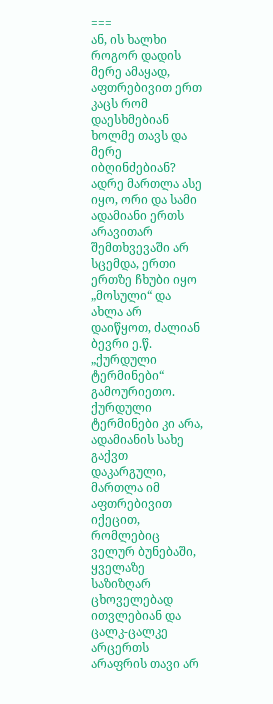===
ან, ის ხალხი როგორ დადის მერე ამაყად, აფთრებივით ერთ კაცს რომ დაესხმებიან ხოლმე თავს და მერე იბღინძებიან? ადრე მართლა ასე იყო, ორი და სამი ადამიანი ერთს არავითარ შემთხვევაში არ სცემდა, ერთი ერთზე ჩხუბი იყო „მოსული“ და ახლა არ დაიწყოთ, ძალიან ბევრი ე.წ. „ქურდული ტერმინები“ გამოურიეთო. ქურდული ტერმინები კი არა, ადამიანის სახე გაქვთ დაკარგული, მართლა იმ აფთრებივით იქეცით, რომლებიც ველურ ბუნებაში, ყველაზე საზიზღარ ცხოველებად ითვლებიან და ცალკ-ცალკე არცერთს არაფრის თავი არ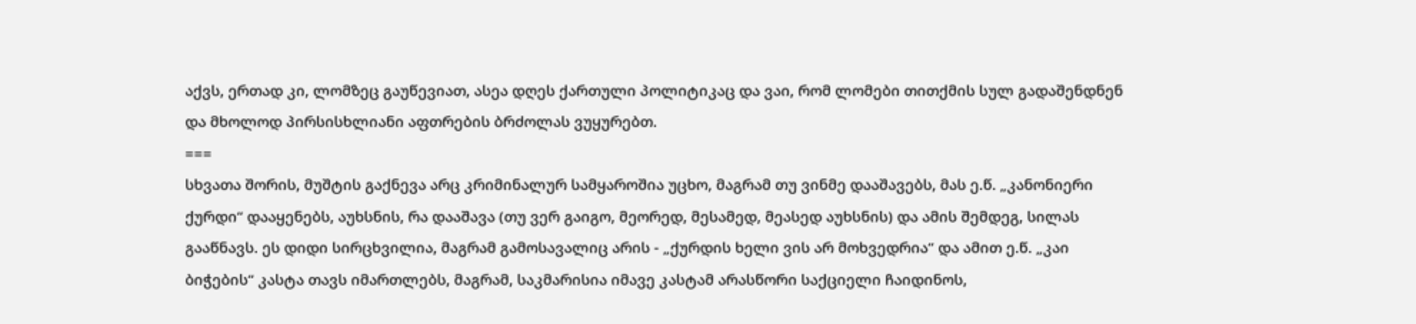აქვს, ერთად კი, ლომზეც გაუწევიათ, ასეა დღეს ქართული პოლიტიკაც და ვაი, რომ ლომები თითქმის სულ გადაშენდნენ და მხოლოდ პირსისხლიანი აფთრების ბრძოლას ვუყურებთ.
===
სხვათა შორის, მუშტის გაქნევა არც კრიმინალურ სამყაროშია უცხო, მაგრამ თუ ვინმე დააშავებს, მას ე.წ. „კანონიერი ქურდი“ დააყენებს, აუხსნის, რა დააშავა (თუ ვერ გაიგო, მეორედ, მესამედ, მეასედ აუხსნის) და ამის შემდეგ, სილას გააწნავს. ეს დიდი სირცხვილია, მაგრამ გამოსავალიც არის - „ქურდის ხელი ვის არ მოხვედრია“ და ამით ე.წ. „კაი ბიჭების“ კასტა თავს იმართლებს, მაგრამ, საკმარისია იმავე კასტამ არასწორი საქციელი ჩაიდინოს,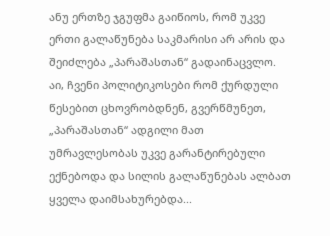ანუ ერთზე ჯგუფმა გაიწიოს, რომ უკვე ერთი გალაწუნება საკმარისი არ არის და შეიძლება „პარაშასთან“ გადაინაცვლო. აი, ჩვენი პოლიტიკოსები რომ ქურდული წესებით ცხოვრობდნენ, გვერწმუნეთ, „პარაშასთან“ ადგილი მათ უმრავლესობას უკვე გარანტირებული ექნებოდა და სილის გალაწუნებას ალბათ ყველა დაიმსახურებდა...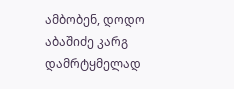ამბობენ, დოდო აბაშიძე კარგ დამრტყმელად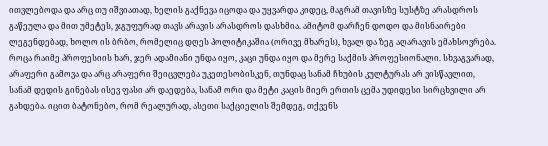ითვლებოდა და არც თუ იშვიათად, ხელის გაქნევა იცოდა და უყვარდა კიდეც, მაგრამ თავისზე სუსტზე არასდროს გაწეულა და მით უმეტეს, ჯგუფურად თავს არავის არასდროს დასხმია. ამიტომ დარჩენ დოდო და მისნაირები ლეგენდებად, ხოლო ის ბრბო, რომელიც დღეს პოლიტიკაშია (ორივე მხარეს), ხვალ და ზეგ აღარავის ემახსოვრება.
როცა რაიმე პროფესიის ხარ, ჯერ ადამიანი უნდა იყო, კაცი უნდა იყო და მერე საქმის პროფესიონალი. სხვაგვარად, არაფერი გამოვა და არც არაფერი შეიცვლება უკეთესობისკენ, თუნდაც სანამ ჩხუბის კულტურას არ ვისწავლით, სანამ დედის გინებას ისევ ფასი არ დაედება, სანამ ორი და მეტი კაცის მიერ ერთის ცემა უდიდესი სირცხვილი არ გახდება. იცით ბატონებო, რომ რეალურად, ასეთი საქციელის შემდეგ, თქვენს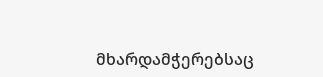მხარდამჭერებსაც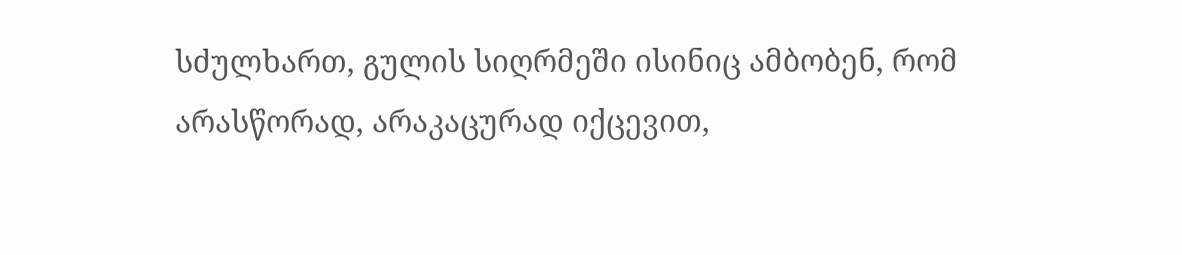სძულხართ, გულის სიღრმეში ისინიც ამბობენ, რომ არასწორად, არაკაცურად იქცევით,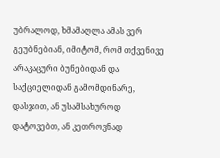უბრალოდ, ხმამაღლა ამას ვერ გეუბნებიან, იმიტომ, რომ თქვენივე არაკაცური ბუნებიდან და საქციელიდან გამომდინარე, დასჯით, ან უსამსახუროდ დატოვებთ, ან კეთროვნად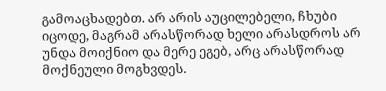გამოაცხადებთ. არ არის აუცილებელი, ჩხუბი იცოდე, მაგრამ არასწორად ხელი არასდროს არ უნდა მოიქნიო და მერე ეგებ, არც არასწორად მოქნეული მოგხვდეს.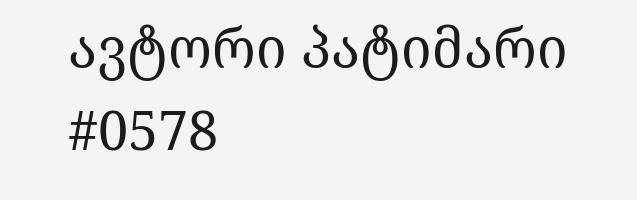ავტორი პატიმარი #0578